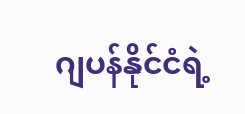ဂျပန်နိုင်ငံရဲ့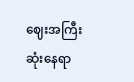ဈေးအကြီးဆုံးနေရာ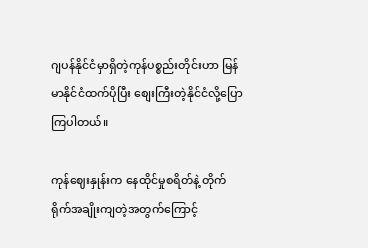ဂျပန်နိုင်ငံမှာရှိတဲ့ကုန်ပစ္စည်းတိုင်းဟာ မြန်မာနိုင်ငံထက်ပိုပြီး စျေးကြီးတဲ့နိုင်ငံလို့ပြောကြပါတယ်။

ကုန်ဈေးနှုန်းက နေထိုင်မှုစရိတ်နဲ့ တိုက်ရိုက်အချိုးကျတဲ့အတွက်ကြောင့်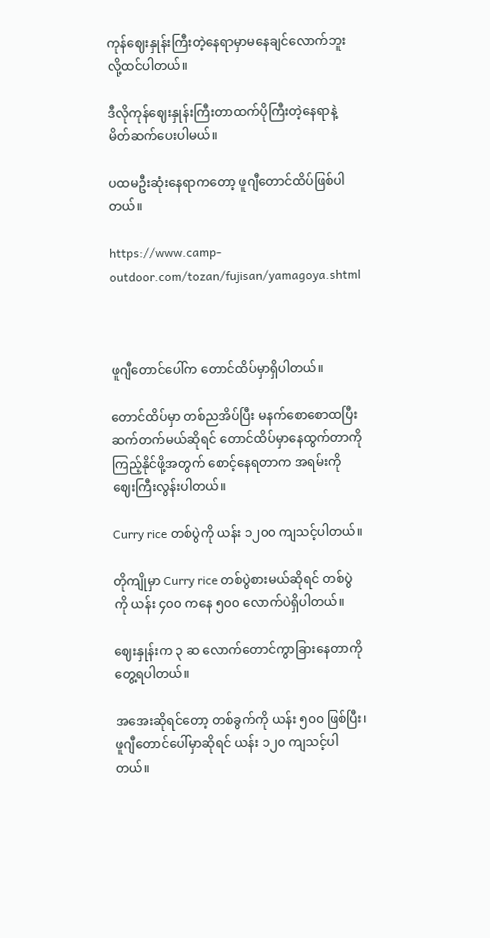ကုန်ဈေးနှုန်းကြီးတဲ့နေရာမှာမနေချင်လောက်ဘူးလို့ထင်ပါတယ်။

ဒီလိုကုန်ဈေးနှုန်းကြီးတာထက်ပိုကြီးတဲ့နေရာနဲ့ မိတ်ဆက်ပေးပါမယ်။

ပထမဦးဆုံးနေရာကတော့ ဖူဂျီတောင်ထိပ်ဖြစ်ပါတယ်။

https://www.camp-outdoor.com/tozan/fujisan/yamagoya.shtml



ဖူဂျီတောင်ပေါ်က တောင်ထိပ်မှာရှိပါတယ်။

တောင်ထိပ်မှာ တစ်ညအိပ်ပြီး မနက်စောစောထပြီးဆက်တက်မယ်ဆိုရင် တောင်ထိပ်မှာနေထွက်တာကို ကြည့်နိုင်ဖို့အတွက် စောင့်နေရတာက အရမ်းကိုဈေးကြီးလွန်းပါတယ်။

Curry rice တစ်ပွဲကို ယန်း ၁၂၀၀ ကျသင့်ပါတယ်။

တိုကျိုမှာ Curry rice တစ်ပွဲစားမယ်ဆိုရင် တစ်ပွဲကို ယန်း ၄၀၀ ကနေ ၅၀၀ လောက်ပဲရှိပါတယ်။

ဈေးနှုန်းက ၃ ဆ လောက်တောင်ကွာခြားနေတာကို တွေ့ရပါတယ်။

အအေးဆိုရင်တော့ တစ်ခွက်ကို ယန်း ၅၀၀ ဖြစ်ပြီး၊ ဖူဂျီတောင်ပေါ်မှာဆိုရင် ယန်း ၁၂၀ ကျသင့်ပါတယ်။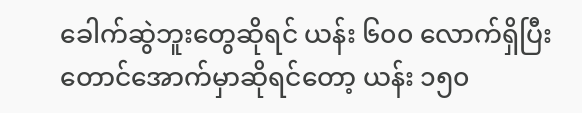ခေါက်ဆွဲဘူးတွေဆိုရင် ယန်း ၆၀၀ လောက်ရှိပြီး တောင်အောက်မှာဆိုရင်တော့ ယန်း ၁၅၀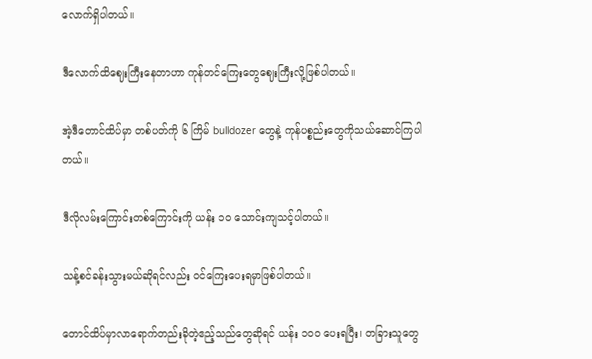လောက်ရှိပါတယ်။

ဒီလောက်ထိဈေးကြီးနေတာဟာ ကုန်တင်ကြေးတွေဈေးကြီးလို့ဖြစ်ပါတယ်။

အဲ့ဒီတောင်ထိပ်မှာ တစ်ပတ်ကို ၆ ကြိမ် bulldozer တွေနဲ့ ကုန်ပစ္စည်းတွေကိုသယ်ဆောင်ကြပါတယ်။

ဒီလိုလမ်းကြောင်းတစ်ကြောင်းကို ယန်း ၁၀ သောင်းကျသင့်ပါတယ်။

သန့်စင်ခန်းသွားမယ်ဆိုရင်လည်း ဝင်ကြေးပေးရမှာဖြစ်ပါတယ်။

တောင်ထိပ်မှာလာရောက်တည်းခိုတဲ့ဧည့်သည်တွေဆိုရင် ယန်း ၁၀၀ ပေးရပြီး၊ တခြားသူတွေ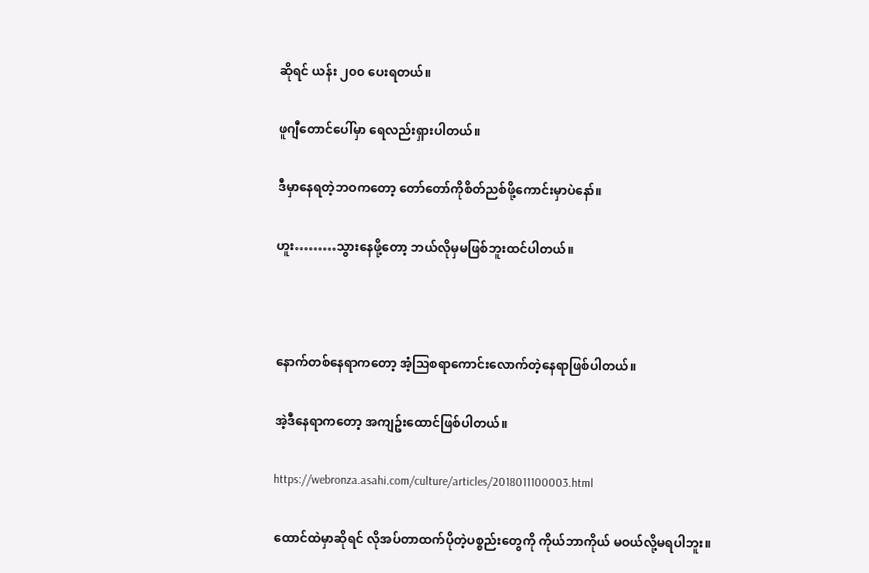ဆိုရင် ယန်း ၂၀၀ ပေးရတယ်။

ဖူဂျီတောင်ပေါ်မှာ ရေလည်းရှားပါတယ်။

ဒီမှာနေရတဲ့ဘဝကတော့ တော်တော်ကိုစိတ်ညစ်ဖို့ကောင်းမှာပဲနော်။

ဟူး………သွားနေဖို့တော့ ဘယ်လိုမှမဖြစ်ဘူးထင်ပါတယ်။



နောက်တစ်နေရာကတော့ အံ့သြစရာကောင်းလောက်တဲ့နေရာဖြစ်ပါတယ်။

အဲ့ဒီနေရာကတော့ အကျဥ်းထောင်ဖြစ်ပါတယ်။

https://webronza.asahi.com/culture/articles/2018011100003.html

ထောင်ထဲမှာဆိုရင် လိုအပ်တာထက်ပိုတဲ့ပစ္စည်းတွေကို ကိုယ်ဘာကိုယ် မဝယ်လို့မရပါဘူး။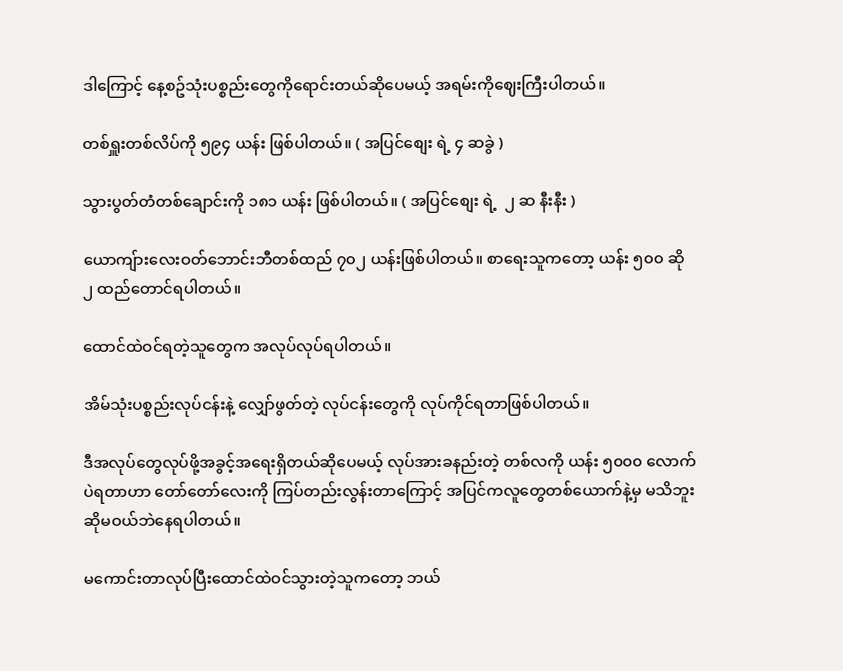ဒါကြောင့် နေ့စဥ်သုံးပစ္စည်းတွေကိုရောင်းတယ်ဆိုပေမယ့် အရမ်းကိုဈေးကြီးပါတယ်။

တစ်ရှူးတစ်လိပ်ကို ၅၉၄ ယန်း ဖြစ်ပါတယ်။ ( အပြင်စျေး ရဲ့ ၄ ဆခွဲ )

သွားပွတ်တံတစ်ချောင်းကို ၁၈၁ ယန်း ဖြစ်ပါတယ်။ ( အပြင်စျေး ရဲ့  ၂ ဆ နီးနီး )

ယောကျ်ားလေးဝတ်ဘောင်းဘီတစ်ထည် ၇၀၂ ယန်းဖြစ်ပါတယ်။ စာရေးသူကတော့ ယန်း ၅၀၀ ဆို ၂ ထည်တောင်ရပါတယ်။

ထောင်ထဲဝင်ရတဲ့သူတွေက အလုပ်လုပ်ရပါတယ်။

အိမ်သုံးပစ္စည်းလုပ်ငန်းနဲ့ လျှော်ဖွတ်တဲ့ လုပ်ငန်းတွေကို လုပ်ကိုင်ရတာဖြစ်ပါတယ်။

ဒီအလုပ်တွေလုပ်ဖို့အခွင့်အရေးရှိတယ်ဆိုပေမယ့် လုပ်အားခနည်းတဲ့ တစ်လကို ယန်း ၅၀၀၀ လောက်ပဲရတာဟာ တော်တော်လေးကို ကြပ်တည်းလွန်းတာကြောင့် အပြင်ကလူတွေတစ်ယောက်နဲ့မှ မသိဘူးဆိုမဝယ်ဘဲနေရပါတယ်။

မကောင်းတာလုပ်ပြီးထောင်ထဲဝင်သွားတဲ့သူကတော့ ဘယ်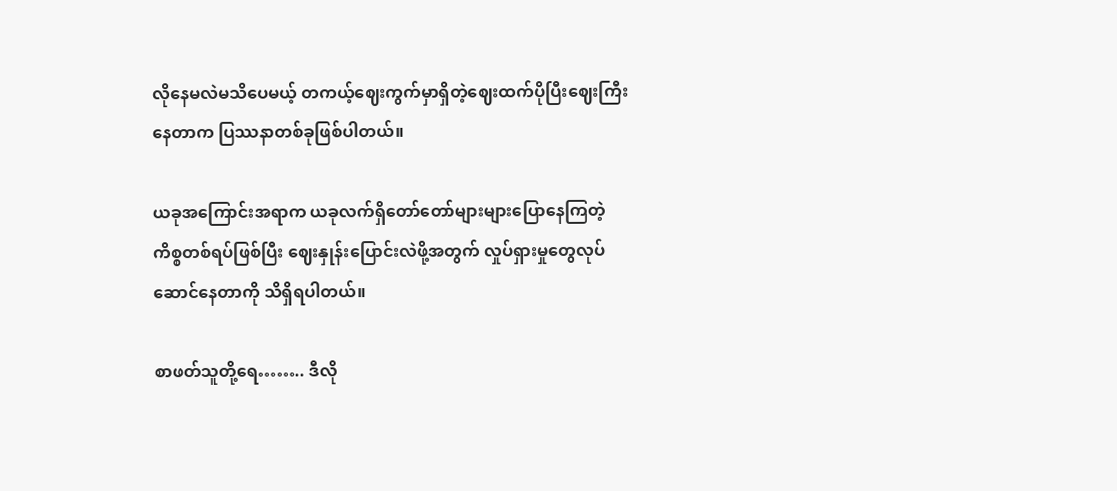လိုနေမလဲမသိပေမယ့် တကယ့်ဈေးကွက်မှာရှိတဲ့ဈေးထက်ပိုပြီးဈေးကြီးနေတာက ပြဿနာတစ်ခုဖြစ်ပါတယ်။

ယခုအကြောင်းအရာက ယခုလက်ရှိတော်တော်များများပြောနေကြတဲ့ ကိစ္စတစ်ရပ်ဖြစ်ပြီး ဈေးနှုန်းပြောင်းလဲဖို့အတွက် လှုပ်ရှားမှုတွေလုပ်ဆောင်နေတာကို သိရှိရပါတယ်။

စာဖတ်သူတို့ရေ…….. ဒီလို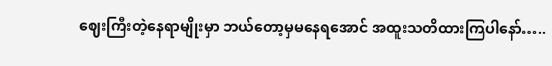ဈေးကြီးတဲ့နေရာမျိုးမှာ ဘယ်တော့မှမနေရအောင် အထူးသတိထားကြပါနော်…..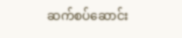ဆက်စပ်ဆောင်း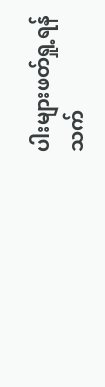ပါးများဖတ်ရှု့ရန်
သက်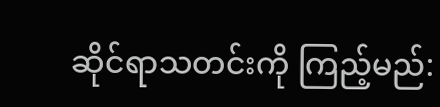ဆိုင်ရာသတင်းကို ကြည့်မည်: